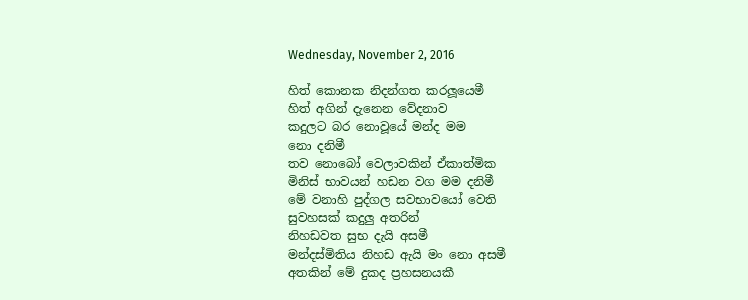Wednesday, November 2, 2016

හිත් කොනක නිදන්ගත කරලූයෙමී
හිත් අගින් දැනෙන වේදනාව
කදුලට බර නොවූයේ මන්ද මම
නො දනිමී
තව නොබෝ වෙලාවකින් ඒකාත්මික
මිනිස් භාවයන් හඩන වග මම දනිමී
මේ වනාහි පුද්ගල සවභාවයෝ වෙති
සුවහසක් කදුලු අතරින්
නිහඩවත සුභ දැයි අසමී
මන්දස්මිතිය නිහඩ ඇයි මං නො අසමී
අතකින් මේ දුකද ප්‍රහසනයකී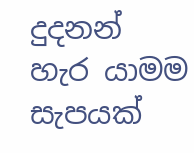දුදනන් හැර යාමම සැපයක්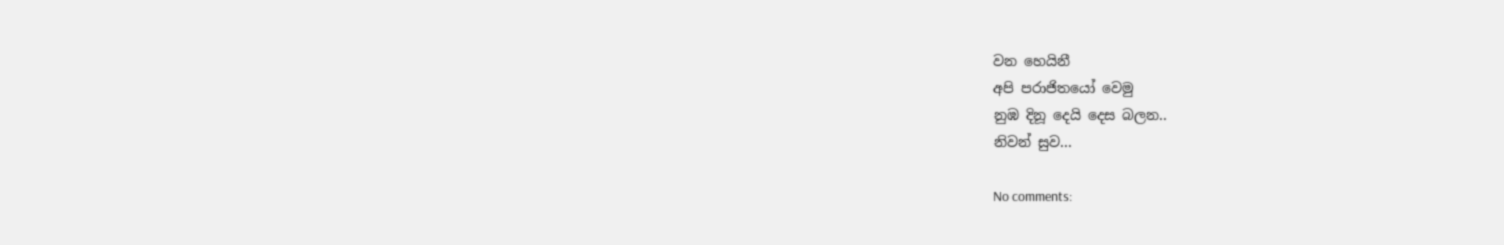වන හෙයිනී
අපි පරාජිතයෝ වෙමු
නුඹ දිනූ දෙයි දෙස බලන..
නිවන් සුව...

No comments: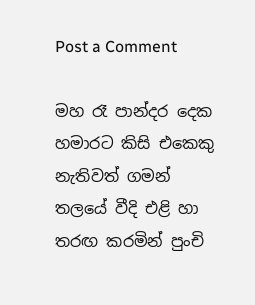Post a Comment

මහ රෑ පාන්දර දෙක හමාරට කිසි එකෙකු නැතිවත් ගමන් තලයේ වීදි එළි හා තරඟ කරමින් පුංචි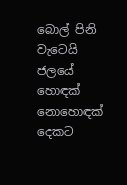බොල් පිනි වැටෙයි ජලයේ හොඳක් නොහොඳක් දෙකට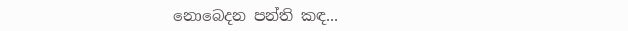නොබෙදන පන්ති කඳ...